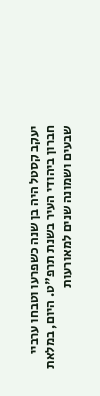יעקב קסטל היה בן שנה כשפרעו וטבחו ערביי חברון ביהודי העיר בשנת תרפ"ט. היום, במלאת שבעים ושמונה שנים למאורעות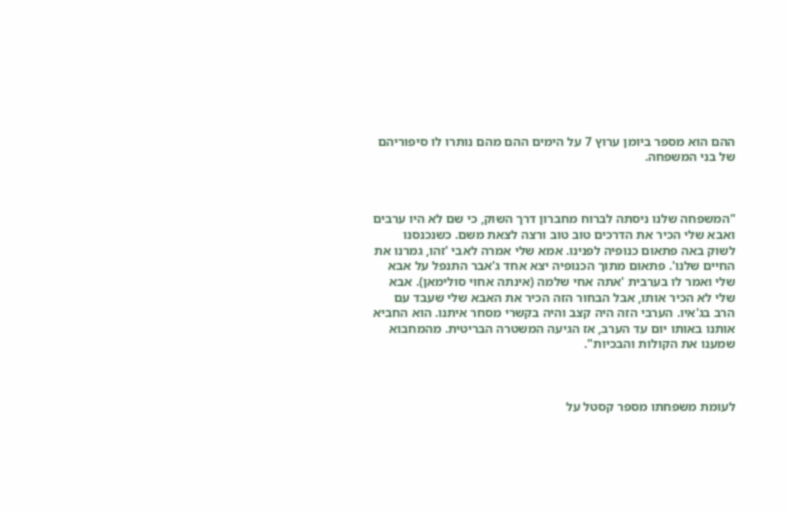ההם הוא מספר ביומן ערוץ 7 על הימים ההם מהם נותרו לו סיפוריהם של בני המשפחה.



"המשפחה שלנו ניסתה לברוח מחברון דרך השוק, כי שם לא היו ערבים ואבא שלי הכיר את הדרכים טוב טוב ורצה לצאת משם. כשנכנסנו לשוק באה פתאום כנופיה לפנינו. אמא שלי אמרה לאבי 'זהו, גמרנו את החיים שלנו'. פתאום מתוך הכנופיה יצא אחד ג'אבר התנפל על אבא שלי ואמר לו בערבית 'אתה אחי שלמה (אינתה אחוי סולימאן). אבא שלי לא הכיר אותו, אבל הבחור הזה הכיר את האבא שלי שעבד עם הרב בג'איו. הערבי הזה היה קצב והיה בקשרי מסחר איתנו. הוא החביא אותנו באותו יום עד הערב, אז הגיעה המשטרה הבריטית. מהמחבוא שמענו את הקולות והבכיות".



לעומת משפחתו מספר קסטל על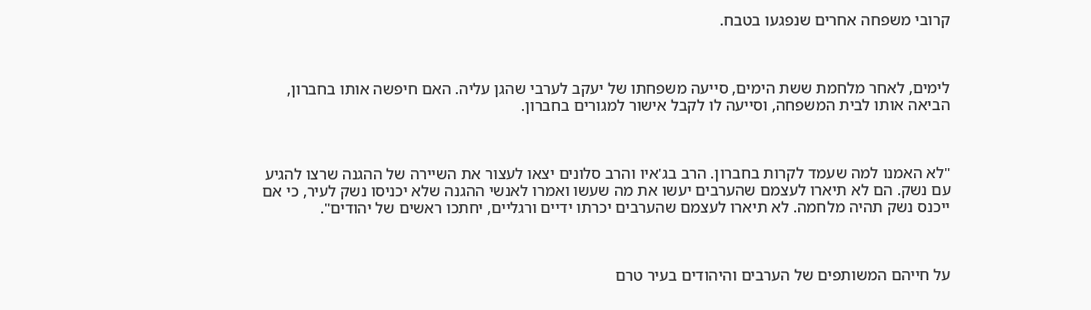קרובי משפחה אחרים שנפגעו בטבח.



לימים, לאחר מלחמת ששת הימים, סייעה משפחתו של יעקב לערבי שהגן עליה. האם חיפשה אותו בחברון, הביאה אותו לבית המשפחה, וסייעה לו לקבל אישור למגורים בחברון.



"לא האמנו למה שעמד לקרות בחברון. הרב בג'איו והרב סלונים יצאו לעצור את השיירה של ההגנה שרצו להגיע עם נשק. הם לא תיארו לעצמם שהערבים יעשו את מה שעשו ואמרו לאנשי ההגנה שלא יכניסו נשק לעיר, כי אם ייכנס נשק תהיה מלחמה. לא תיארו לעצמם שהערבים יכרתו ידיים ורגליים, יחתכו ראשים של יהודים".



על חייהם המשותפים של הערבים והיהודים בעיר טרם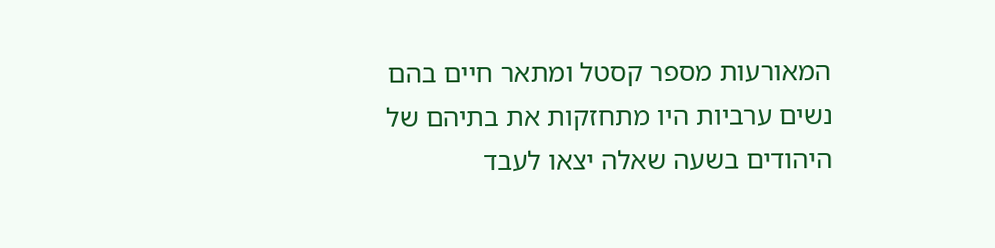המאורעות מספר קסטל ומתאר חיים בהם נשים ערביות היו מתחזקות את בתיהם של היהודים בשעה שאלה יצאו לעבד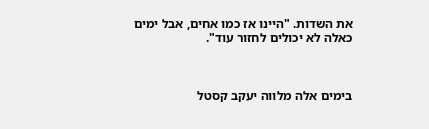את השדות. "היינו אז כמו אחים, אבל ימים כאלה לא יכולים לחזור עוד".



בימים אלה מלווה יעקב קסטל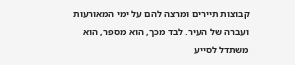קבוצות תיירים ומרצה להם על ימי המאורעות ועברה של העיר. לבד מכך, הוא מספר, הוא משתדל לסייע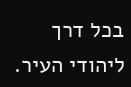בכל דרך ליהודי העיר.